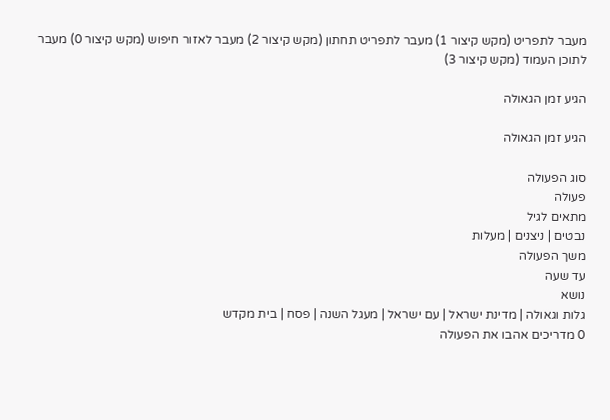מעבר לתפריט (מקש קיצור 1) מעבר לתפריט תחתון (מקש קיצור 2) מעבר לאזור חיפוש (מקש קיצור 0) מעבר לתוכן העמוד (מקש קיצור 3)

הגיע זמן הגאולה

הגיע זמן הגאולה

סוג הפעולה
פעולה
מתאים לגיל
נבטים | ניצנים | מעלות
משך הפעולה
עד שעה
נושא
גלות וגאולה | מדינת ישראל | עם ישראל | מעגל השנה | פסח | בית מקדש
0 מדריכים אהבו את הפעולה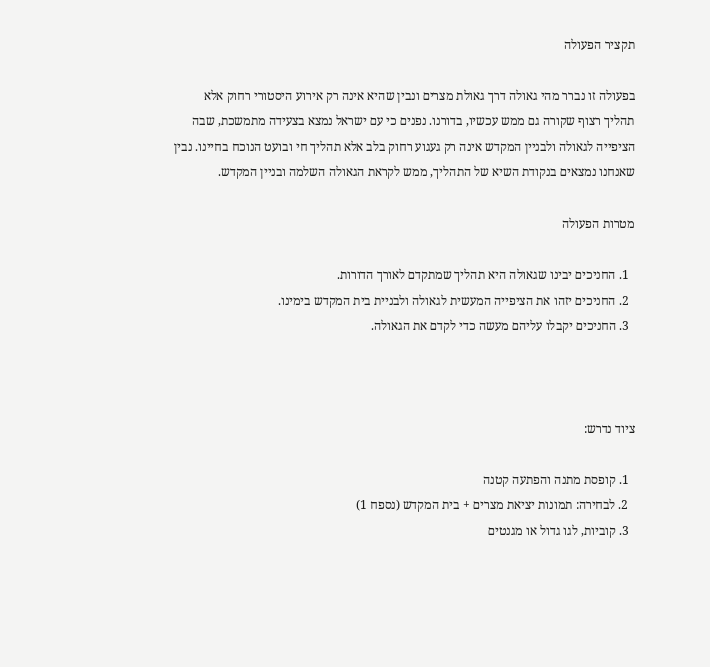תקציר הפעולה

בפעולה זו נברר מהי גאולה דרך גאולת מצרים ונבין שהיא אינה רק אירוע היסטורי רחוק אלא תהליך רצוף שקורה גם ממש עכשיו, בדורנו. נפנים כי עם ישראל נמצא בצעידה מתמשכת, שבה הציפייה לגאולה ולבניין המקדש אינה רק געגוע רחוק בלב אלא תהליך חי ובועט הנוכח בחיינו. נבין שאנחנו נמצאים בנקודת השיא של התהליך, ממש לקראת הגאולה השלמה ובניין המקדש.

מטרות הפעולה

  1. החניכים יבינו שגאולה היא תהליך שמתקדם לאורך הדורות.
  2. החניכים יזהו את הציפייה המעשית לגאולה ולבניית בית המקדש בימינו.
  3. החניכים יקבלו עליהם מעשה כדי לקדם את הגאולה.



ציוד נדרש:

  1. קופסת מתנה והפתעה קטנה
  2. לבחירה: תמונות יציאת מצרים + בית המקדש (נספח 1)
  3. קוביות, לגו גדול או מגנטים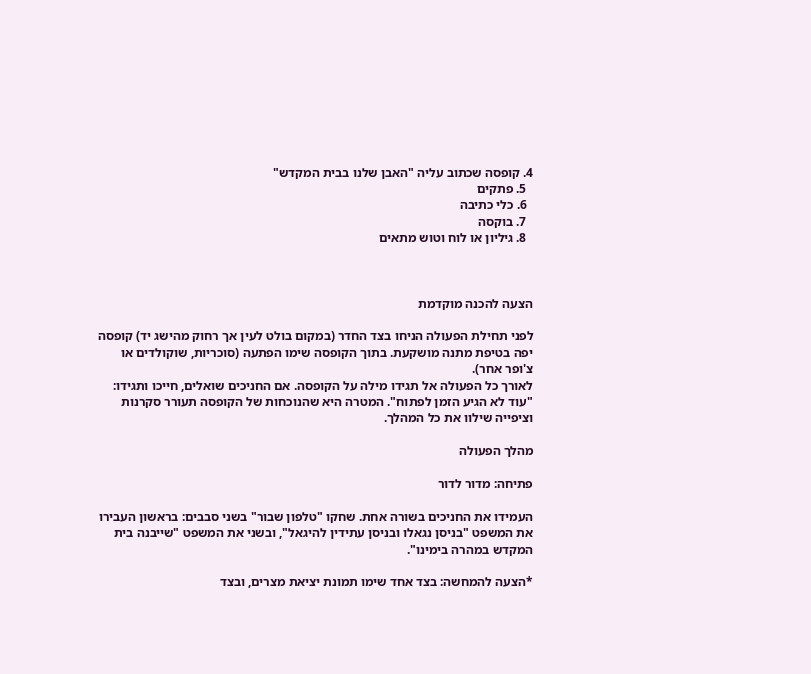4. קופסה שכתוב עליה "האבן שלנו בבית המקדש"
  5. פתקים
  6. כלי כתיבה
  7. בוקסה
  8. גיליון או לוח וטוש מתאים



הצעה להכנה מוקדמת

לפני תחילת הפעולה הניחו בצד החדר (במקום בולט לעין אך רחוק מהישג יד) קופסה יפה בטיפת מתנה מושקעת. בתוך הקופסה שימו הפתעה (סוכריות, שוקולדים או צ'ופר אחר).
לאורך כל הפעולה אל תגידו מילה על הקופסה. אם החניכים שואלים, חייכו ותגידו: "עוד לא הגיע הזמן לפתוח". המטרה היא שהנוכחות של הקופסה תעורר סקרנות וציפייה שילוו את כל המהלך.

מהלך הפעולה

פתיחה: מדור לדור

העמידו את החניכים בשורה אחת. שחקו "טלפון שבור" בשני סבבים: בראשון העבירו את המשפט "בניסן נגאלו ובניסן עתידין להיגאל", ובשני את המשפט "שייבנה בית המקדש במהרה בימינו".

*הצעה להמחשה: בצד אחד שימו תמונת יציאת מצרים, ובצד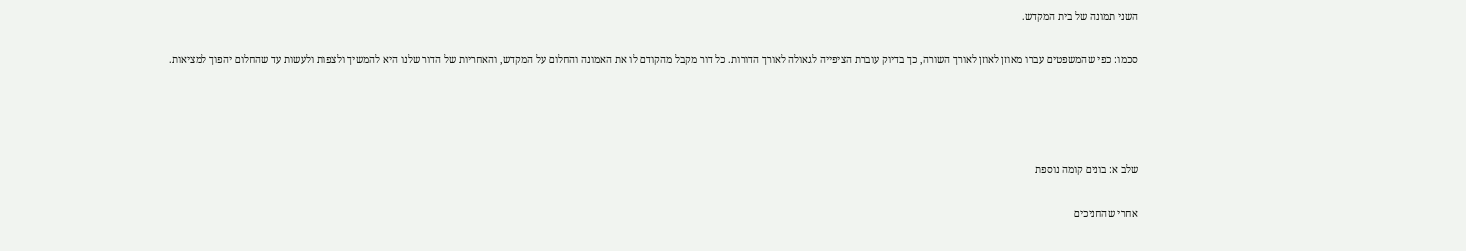השני תמונה של בית המקדש.

סכמו: כפי שהמשפטים עברו מאוזן לאוזן לאורך השורה, כך בדיוק עוברת הציפייה לגאולה לאורך הדורות. כל דור מקבל מהקודם לו את האמונה והחלום על המקדש, והאחריות של הדור שלנו היא להמשיך ולצפות ולעשות עד שהחלום יהפוך למציאות.




שלב א: בונים קומה נוספת

אחרי שהחניכים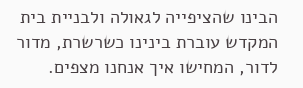הבינו שהציפייה לגאולה ולבניית בית המקדש עוברת בינינו כשרשרת, מדור לדור, המחישו איך אנחנו מצפים.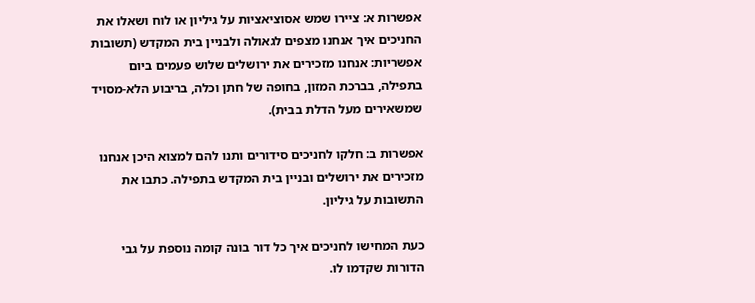אפשרות א: ציירו שמש אסוציאציות על גיליון או לוח ושאלו את החניכים איך אנחנו מצפים לגאולה ולבניין בית המקדש (תשובות אפשריות: אנחנו מזכירים את ירושלים שלוש פעמים ביום בתפילה, בברכת המזון, בחופה של חתן וכלה, בריבוע הלא-מסויד שמשאירים מעל הדלת בבית).

אפשרות ב: חלקו לחניכים סידורים ותנו להם למצוא היכן אנחנו מזכירים את ירושלים ובניין בית המקדש בתפילה. כתבו את התשובות על גיליון.

כעת המחישו לחניכים איך כל דור בונה קומה נוספת על גבי הדורות שקדמו לו.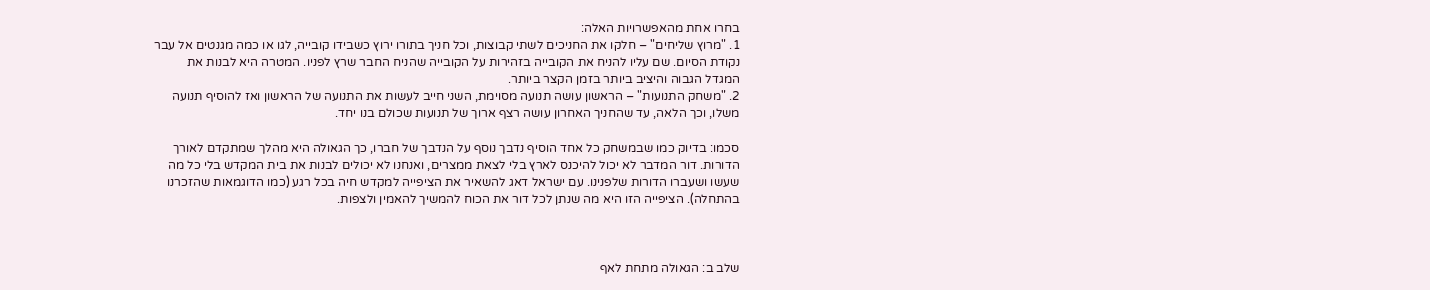בחרו אחת מהאפשרויות האלה:
1. "מרוץ שליחים" – חלקו את החניכים לשתי קבוצות, וכל חניך בתורו ירוץ כשבידו קובייה, לגו או כמה מגנטים אל עבר נקודת הסיום. שם עליו להניח את הקובייה בזהירות על הקובייה שהניח החבר שרץ לפניו. המטרה היא לבנות את המגדל הגבוה והיציב ביותר בזמן הקצר ביותר.
2. "משחק התנועות" – הראשון עושה תנועה מסוימת, השני חייב לעשות את התנועה של הראשון ואז להוסיף תנועה משלו, וכך הלאה, עד שהחניך האחרון עושה רצף ארוך של תנועות שכולם בנו יחד.

סכמו: בדיוק כמו שבמשחק כל אחד הוסיף נדבך נוסף על הנדבך של חברו, כך הגאולה היא מהלך שמתקדם לאורך הדורות. דור המדבר לא יכול להיכנס לארץ בלי לצאת ממצרים, ואנחנו לא יכולים לבנות את בית המקדש בלי כל מה שעשו ושעברו הדורות שלפנינו. עם ישראל דאג להשאיר את הציפייה למקדש חיה בכל רגע (כמו הדוגמאות שהזכרנו בהתחלה). הציפייה הזו היא מה שנתן לכל דור את הכוח להמשיך להאמין ולצפות.



שלב ב: הגאולה מתחת לאף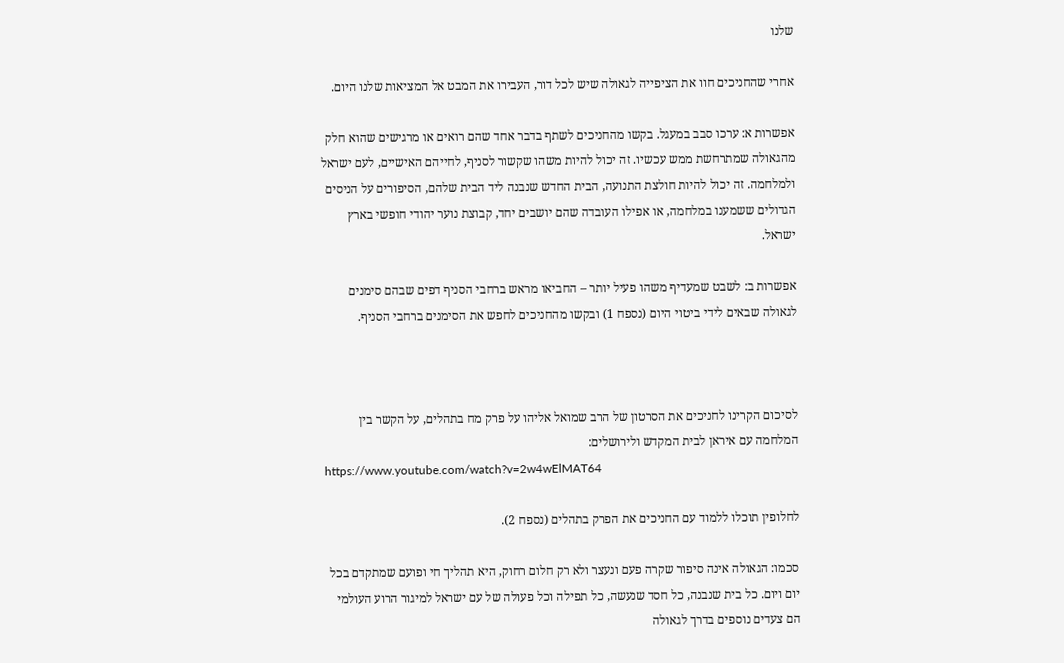שלנו

אחרי שהחניכים חוו את הציפייה לגאולה שיש לכל דור, העבירו את המבט אל המציאות שלנו היום.

אפשרות א: ערכו סבב במעגל. בקשו מהחניכים לשתף בדבר אחד שהם רואים או מרגישים שהוא חלק מהגאולה שמתרחשת ממש עכשיו. זה יכול להיות משהו שקשור לסניף, לחייהם האישיים, לעם ישראל ולמלחמה. זה יכול להיות חולצת התנועה, הבית החדש שנבנה ליד הבית שלהם, הסיפורים על הניסים הגדולים ששמענו במלחמה, או אפילו העובדה שהם יושבים יחד, קבוצת נוער יהודי חופשי בארץ ישראל.

אפשרות ב: לשבט שמעדיף משהו פעיל יותר – החביאו מראש ברחבי הסניף דפים שבהם סימנים לגאולה שבאים לידי ביטוי היום (נספח 1) ובקשו מהחניכים לחפש את הסימנים ברחבי הסניף.



לסיכום הקרינו לחניכים את הסרטון של הרב שמואל אליהו על פרק מח בתהלים, על הקשר בין המלחמה עם איראן לבית המקדש ולירושלים:
https://www.youtube.com/watch?v=2w4wElMAT64

לחלופין תוכלו ללמוד עם החניכים את הפרק בתהלים (נספח 2).

סכמו: הגאולה אינה סיפור שקרה פעם ונעצר ולא רק חלום רחוק, היא תהליך חי ופועם שמתקדם בכל יום ויום. כל בית שנבנה, כל חסד שנעשה, כל תפילה וכל פעולה של עם ישראל למיגור הרוע העולמי הם צעדים נוספים בדרך לגאולה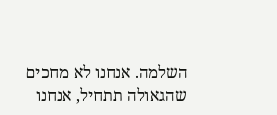השלמה. אנחנו לא מחכים שהגאולה תתחיל, אנחנו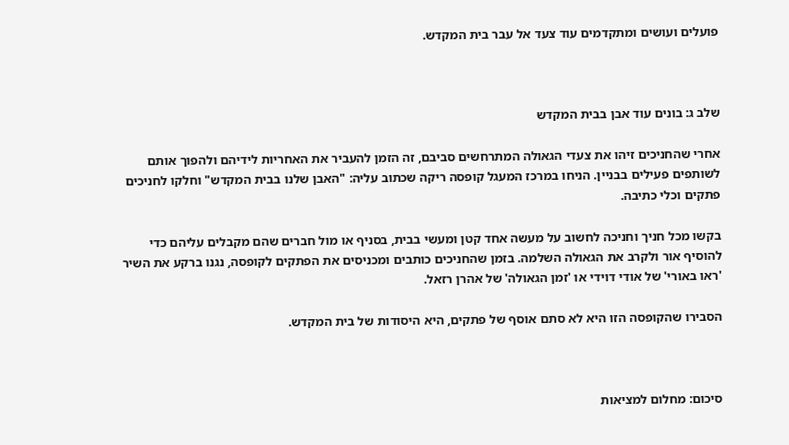פועלים ועושים ומתקדמים עוד צעד אל עבר בית המקדש.



שלב ג: בונים עוד אבן בבית המקדש

אחרי שהחניכים זיהו את צעדי הגאולה המתרחשים סביבם, זה הזמן להעביר את האחריות לידיהם ולהפוך אותם לשותפים פעילים בבניין. הניחו במרכז המעגל קופסה ריקה שכתוב עליה: "האבן שלנו בבית המקדש" וחלקו לחניכים פתקים וכלי כתיבה.

בקשו מכל חניך וחניכה לחשוב על מעשה אחד קטן ומעשי בבית, בסניף או מול חברים שהם מקבלים עליהם כדי להוסיף אור ולקרב את הגאולה השלמה. בזמן שהחניכים כותבים ומכניסים את הפתקים לקופסה, נגנו ברקע את השיר 'ראו באורי' של אודי דוידי או 'זמן הגאולה' של אהרן רזאל.

הסבירו שהקופסה הזו היא לא סתם אוסף של פתקים, היא היסודות של בית המקדש.



סיכום: מחלום למציאות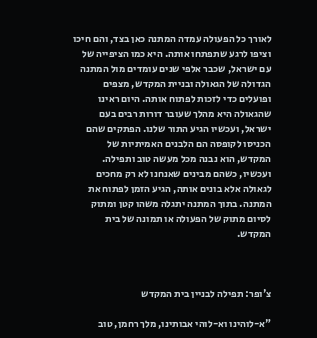לאורך כל הפעולה עמדה המתנה כאן בצד, והם חיכו וציפו לרגע שתפתחו אותה. היא כמו הציפייה של עם ישראל, שכבר אלפי שנים עומדים מול המתנה הגדולה של הגאולה ובניית המקדש, מצפים ופועלים כדי לזכות לפתוח אותה. היום ראינו שהגאולה היא מהלך שעובר דורות רבים בעם ישראל, ועכשיו הגיע התור שלנו. הפתקים שהם הכניסו לקופסה הם הלבנים האמיתיות של המקדש, הוא נבנה מכל מעשה טוב ותפילה. ועכשיו, כשהם מבינים שאנחנו לא רק מחכים לגאולה אלא בונים אותה, הגיע הזמן לפתוח את המתנה. בתוך המתנה יתגלה משהו קטן ומתוק לסיום מתוק של הפעולה או תמונה של בית המקדש.



צ'ופר: תפילה לבניין בית המקדש

"א-לוהינו וא-לוהי אבותינו, מלך רחמן, טוב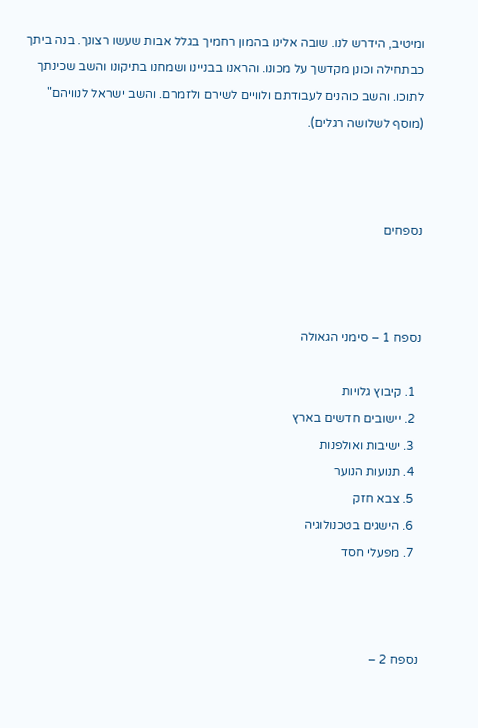ומיטיב, הידרש לנו. שובה אלינו בהמון רחמיך בגלל אבות שעשו רצונך. בנה ביתך כבתחילה וכונן מקדשך על מכונו. והראנו בבניינו ושמחנו בתיקונו והשב שכינתך לתוכו. והשב כוהנים לעבודתם ולוויים לשירם ולזמרם. והשב ישראל לנוויהם" (מוסף לשלושה רגלים).



נספחים



נספח 1 – סימני הגאולה

  1. קיבוץ גלויות
  2. יישובים חדשים בארץ
  3. ישיבות ואולפנות
  4. תנועות הנוער
  5. צבא חזק
  6. הישגים בטכנולוגיה
  7. מפעלי חסד



נספח 2 –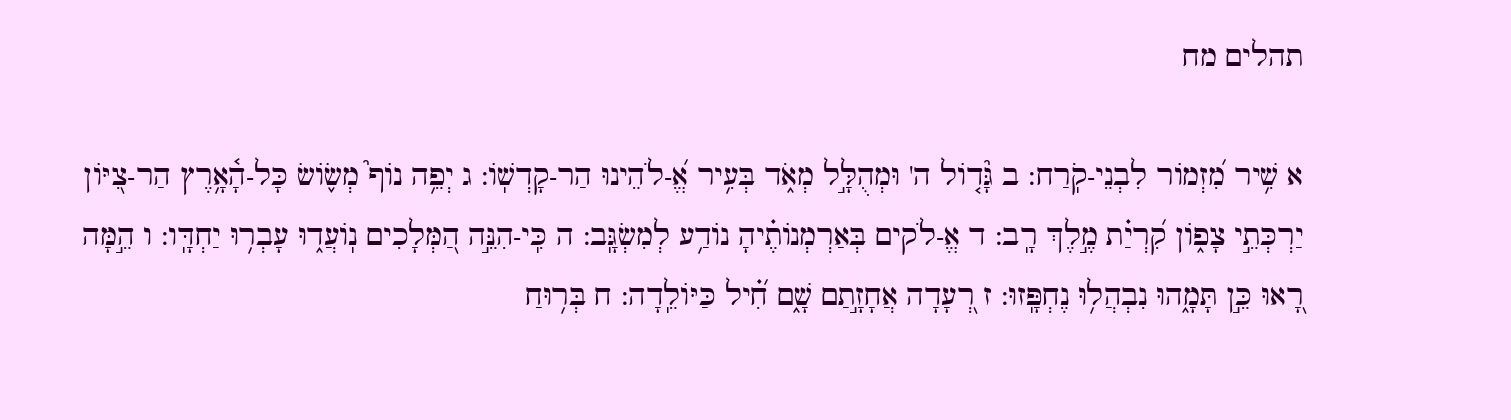תהלים מח

א שִׁ֥יר מִ֝זְמוֹר לִבְנֵי-קֹֽרַח: ב גָּ֘ד֤וֹל ה' וּמְהֻלָּ֣ל מְאֹ֑ד בְּעִ֥יר אֱ֝-לֹהֵינוּ הַר-קָדְשֽׁוֹ: ג יְפֵ֥ה נוֹף֮ מְשׂ֪וֹשׂ כָּל-הָ֫אָ֥רֶץ הַר-צִ֭יּוֹן יַרְכְּתֵ֣י צָפ֑וֹן קִ֝רְיַ֗ת מֶ֣לֶךְ רָֽב: ד אֱ-לֹקים בְּאַרְמְנוֹתֶ֗יהָ נוֹדַ֥ע לְמִשְׂגָּֽב: ה כִּֽי-הִנֵּ֣ה הַ֭מְּלָכִים נֽוֹעֲד֑וּ עָבְר֥וּ יַחְדָּֽו: ו הֵ֣מָּה רָ֭אוּ כֵּ֣ן תָּמָ֑הוּ נִבְהֲל֥וּ נֶחְפָּֽזוּ: ז רְ֭עָדָה אֲחָזָ֣תַם שָׁ֑ם חִ֝֗יל כַּיּוֹלֵֽדָה: ח בְּר֥וּחַ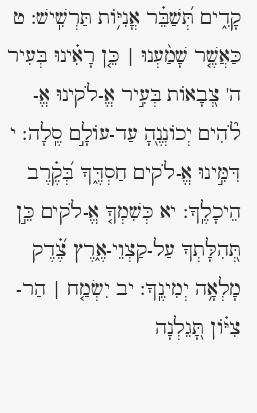קָדִ֑ים תְּ֝שַׁבֵּ֗ר אֳנִיּ֥וֹת תַּרְשִֽׁישׁ: ט כַּאֲשֶׁ֤ר שָׁמַ֨עְנוּ | כֵּ֤ן רָאִ֗ינוּ בְּעִיר ה' צְ֭בָאוֹת בְּעִ֣יר אֱ-לֹקינוּ אֱ-לֹ֘הִים יְכוֹנְנֶ֖הָ עַד-עוֹלָ֣ם סֶֽלָה: י דִּמִּ֣ינוּ אֱ-לֹקים חַסְדֶּ֑ךָ בְּ֝קֶ֗רֶב הֵיכָלֶֽךָ: יא כְּשִׁמְךָ֤ אֱ-לֹקים כֵּ֣ן תְּ֭הִלָּתְךָ עַל-קַצְוֵי-אֶ֑רֶץ צֶ֝֗דֶק מָלְאָ֥ה יְמִינֶֽךָ: יב יִשְׂמַ֤ח | הַר-צִיּ֗וֹן תָּ֭גֵלְנָה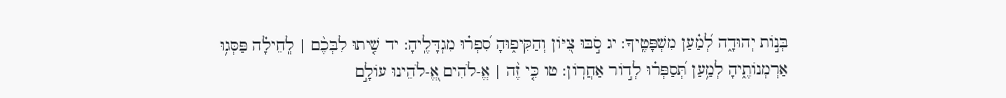בְּנ֣וֹת יְהוּדָ֑ה לְ֝מַ֗עַן מִשְׁפָּטֶֽיךָ: יג סֹ֣בּוּ צִ֭יּוֹן וְהַקִּיפ֑וּהָ סִ֝פְר֗וּ מִגְדָּלֶֽיהָ: יד שִׁ֤יתוּ לִבְּכֶ֨ם | לְֽחֵילָ֗ה פַּסְּג֥וּ אַרְמְנוֹתֶ֑יהָ לְמַ֥עַן תְּ֝סַפְּר֗וּ לְד֣וֹר אַחֲרֽוֹן: טו כִּ֤י זֶ֨ה | אֱ-לֹהִים אֱ֭-לֹהֵינוּ עוֹלָ֣ם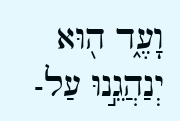וָעֶ֑ד ה֖וּא יְנַהֲגֵ֣נוּ עַל-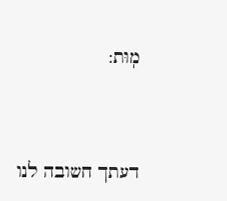מֽוּת:



דעתך חשובה לנו